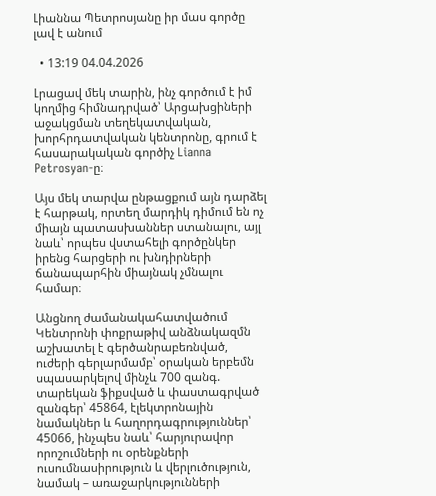Լիաննա Պետրոսյանը իր մաս գործը լավ է անում

  • 13:19 04.04.2026

Լրացավ մեկ տարին, ինչ գործում է իմ կողմից հիմնադրված՝ Արցախցիների աջակցման տեղեկատվական, խորհրդատվական կենտրոնը, գրում է հասարակական գործիչ Lianna Petrosyan-ը։

Այս մեկ տարվա ընթացքում այն դարձել է հարթակ, որտեղ մարդիկ դիմում են ոչ միայն պատասխաններ ստանալու, այլ նաև՝ որպես վստահելի գործընկեր իրենց հարցերի ու խնդիրների ճանապարհին միայնակ չմնալու համար։

Անցնող ժամանակահատվածում Կենտրոնի փոքրաթիվ անձնակազմն աշխատել է գերծանրաբեռնված, ուժերի գերլարմամբ՝ օրական երբեմն սպասարկելով մինչև 700 զանգ. տարեկան ֆիքսված և փաստագրված զանգեր՝ 45864, էլեկտրոնային նամակներ և հաղորդագրություններ՝ 45066, ինչպես նաև՝ հարյուրավոր որոշումների ու օրենքների ուսումնասիրություն և վերլուծություն, նամակ – առաջարկությունների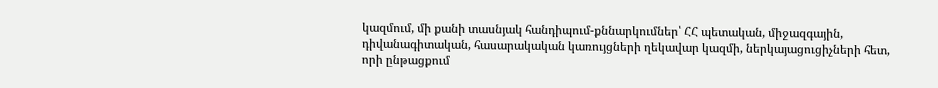կազմում, մի քանի տասնյակ հանդիպում-քննարկումներ՝ ՀՀ պետական, միջազգային, դիվանագիտական, հասարակական կառույցների ղեկավար կազմի, ներկայացուցիչների հետ, որի ընթացքում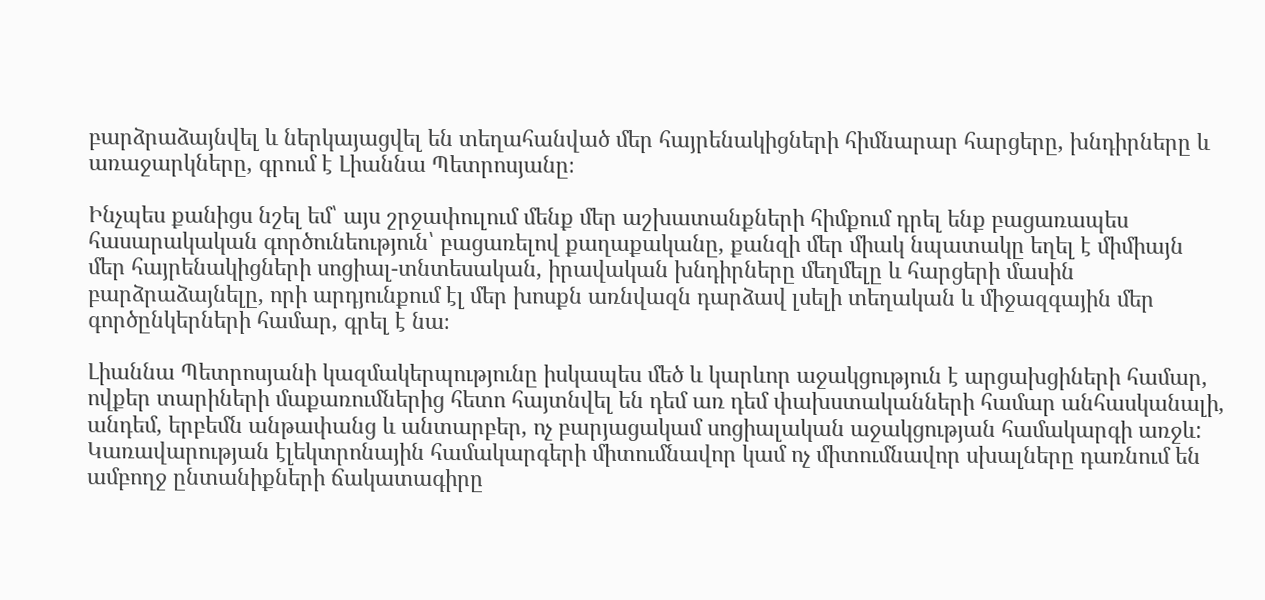բարձրաձայնվել և ներկայացվել են տեղահանված մեր հայրենակիցների հիմնարար հարցերը, խնդիրները և առաջարկները, գրում է Լիաննա Պետրոսյանը։

Ինչպես քանիցս նշել եմ՝ այս շրջափուլում մենք մեր աշխատանքների հիմքում դրել ենք բացառապես հասարակական գործունեություն՝ բացառելով քաղաքականը, քանզի մեր միակ նպատակը եղել է միմիայն մեր հայրենակիցների սոցիալ-տնտեսական, իրավական խնդիրները մեղմելը և հարցերի մասին բարձրաձայնելը, որի արդյունքում էլ մեր խոսքն առնվազն դարձավ լսելի տեղական և միջազգային մեր գործընկերների համար, գրել է նա։

Լիաննա Պետրոսյանի կազմակերպությունը իսկապես մեծ և կարևոր աջակցություն է արցախցիների համար, ովքեր տարիների մաքառումներից հետո հայտնվել են դեմ առ դեմ փախստականների համար անհասկանալի, անդեմ, երբեմն անթափանց և անտարբեր, ոչ բարյացակամ սոցիալական աջակցության համակարգի առջև: Կառավարության էլեկտրոնային համակարգերի միտումնավոր կամ ոչ միտումնավոր սխալները դառնում են ամբողջ ընտանիքների ճակատագիրը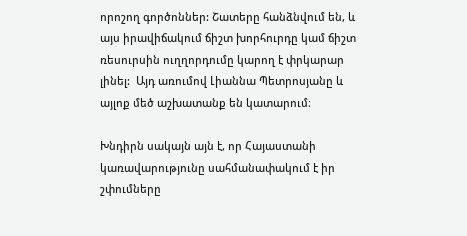որոշող գործոններ: Շատերը հանձնվում են, և այս իրավիճակում ճիշտ խորհուրդը կամ ճիշտ ռեսուրսին ուղղորդումը կարող է փրկարար լինել:  Այդ առումով Լիաննա Պետրոսյանը և այլոք մեծ աշխատանք են կատարում։

Խնդիրն սակայն այն է, որ Հայաստանի կառավարությունը սահմանափակում է իր շփումները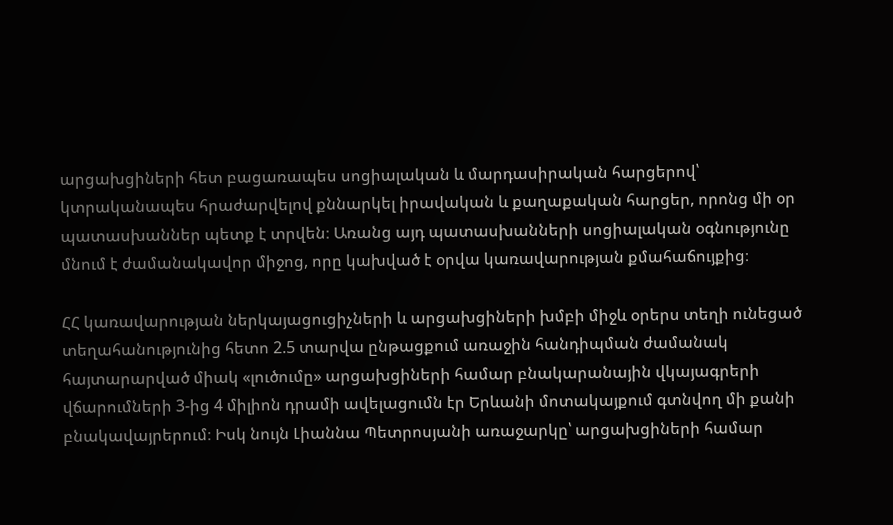արցախցիների հետ բացառապես սոցիալական և մարդասիրական հարցերով՝ կտրականապես հրաժարվելով քննարկել իրավական և քաղաքական հարցեր, որոնց մի օր պատասխաններ պետք է տրվեն։ Առանց այդ պատասխանների սոցիալական օգնությունը մնում է ժամանակավոր միջոց, որը կախված է օրվա կառավարության քմահաճույքից։

ՀՀ կառավարության ներկայացուցիչների և արցախցիների խմբի միջև օրերս տեղի ունեցած տեղահանությունից հետո 2.5 տարվա ընթացքում առաջին հանդիպման ժամանակ հայտարարված միակ «լուծումը» արցախցիների համար բնակարանային վկայագրերի վճարումների 3-ից 4 միլիոն դրամի ավելացումն էր Երևանի մոտակայքում գտնվող մի քանի բնակավայրերում։ Իսկ նույն Լիաննա Պետրոսյանի առաջարկը՝ արցախցիների համար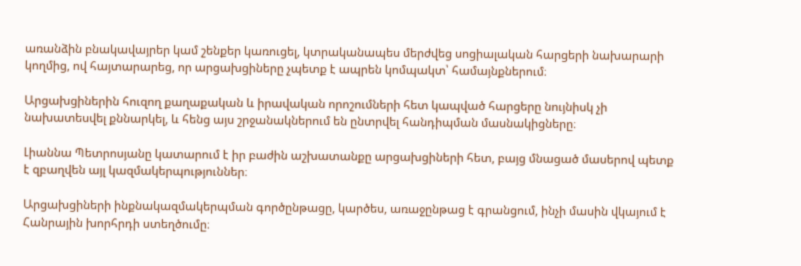առանձին բնակավայրեր կամ շենքեր կառուցել, կտրականապես մերժվեց սոցիալական հարցերի նախարարի կողմից, ով հայտարարեց, որ արցախցիները չպետք է ապրեն կոմպակտ՝ համայնքներում։

Արցախցիներին հուզող քաղաքական և իրավական որոշումների հետ կապված հարցերը նույնիսկ չի նախատեսվել քննարկել, և հենց այս շրջանակներում են ընտրվել հանդիպման մասնակիցները։

Լիաննա Պետրոսյանը կատարում է իր բաժին աշխատանքը արցախցիների հետ, բայց մնացած մասերով պետք է զբաղվեն այլ կազմակերպություններ։

Արցախցիների ինքնակազմակերպման գործընթացը, կարծես, առաջընթաց է գրանցում, ինչի մասին վկայում է Հանրային խորհրդի ստեղծումը։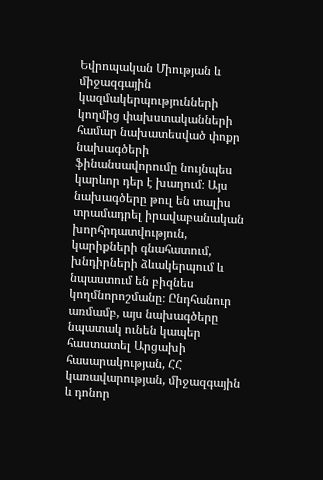Եվրոպական Միության և միջազգային կազմակերպությունների կողմից փախստականների համար նախատեսված փոքր նախագծերի ֆինանսավորումը նույնպես կարևոր դեր է խաղում։ Այս նախագծերը թուլ են տալիս տրամադրել իրավաբանական խորհրդատվություն, կարիքների գնահատում, խնդիրների ձևակերպում և նպաստում են բիզնես կողմնորոշմանը։ Ընդհանուր առմամբ, այս նախագծերը նպատակ ունեն կապեր հաստատել Արցախի հասարակության, ՀՀ կառավարության, միջազգային և դոնոր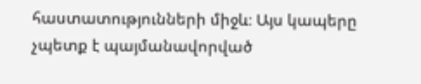հաստատությունների միջև։ Այս կապերը չպետք է պայմանավորված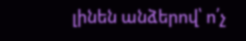լինեն անձերով՝ ո՛չ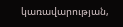կառավարության,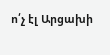ո՛չ էլ Արցախի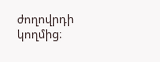ժողովրդի կողմից։